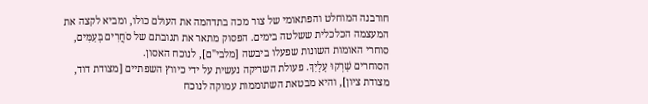חורבנה המוחלט והפתאומי של צור מכה בתדהמה את העולם כולו, ומביא לקצה את המעצמה הכלכלית ששלטה בימים. הפסוק מתאר את תגובתם של סֹחֲרִים בָּעַמִּים, סוחרי האומות השונות שפעלו ביבשה [מלבי"ם], לנוכח האסון.
הסוחרים שָׁרְקוּ עָלָיִךְ. פעולת השריקה נעשית על ידי כיווץ השפתיים [מצודת דוד, מצודת ציון], והיא מבטאת השתוממות עמוקה לנוכח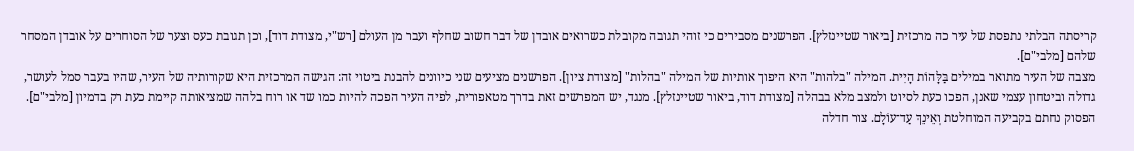קריסתה הבלתי נתפסת של עיר כה מרכזית [ביאור שטיינזלץ]. הפרשנים מסבירים כי זוהי תגובה מקובלת כשרואים אובדן של דבר חשוב שחלף ועבר מן העולם [רש"י, מצודת דוד], וכן תגובת כעס וצער של הסוחרים על אובדן המסחר שלהם [מלבי"ם].
מצבה של העיר מתואר במילים בַּלָּהוֹת הָיִית. המילה "בלהות" היא היפוך אותיות של המילה "בהלות" [מצודת ציון]. הפרשנים מציעים שני כיוונים להבנת ביטוי זה: הגישה המרכזית היא שקורותיה של העיר, שהיו בעבר סמל לעושר, גדולה וביטחון עצמי שאנן, הפכו כעת לסיוט ולמצב מלא בבהלה [מצודת דוד, ביאור שטיינזלץ]. מנגד, יש המפרשים זאת בדרך מטאפורית, לפיה העיר הפכה להיות כמו שד או רוח בלהה שמציאותה קיימת כעת רק בדמיון [מלבי"ם].
הפסוק נחתם בקביעה המוחלטת וְאֵינֵךְ עַד־עוֹלָם. צור חדלה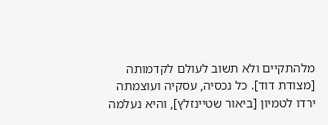מלהתקיים ולא תשוב לעולם לקדמותה [מצודת דוד]. כל נכסיה, עסקיה ועוצמתה ירדו לטמיון [ביאור שטיינזלץ], והיא נעלמה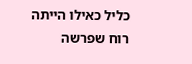כליל כאילו הייתה רוח שפרשה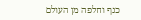כנף וחלפה מן העולם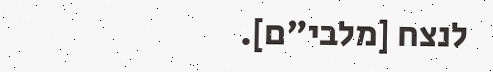לנצח [מלבי"ם].